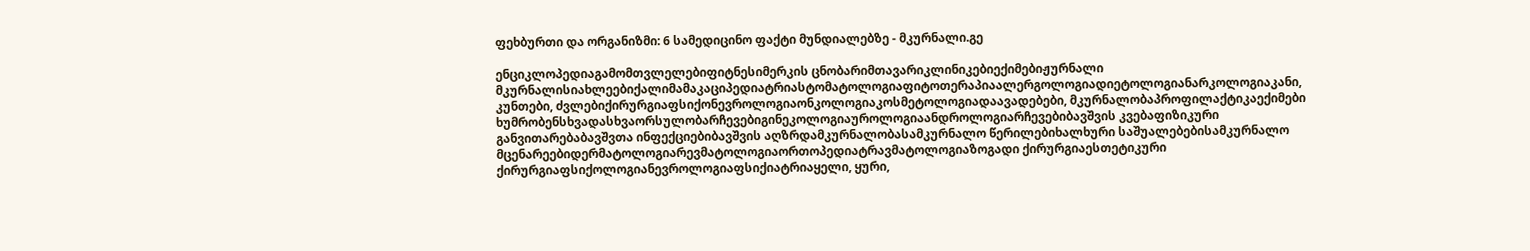ფეხბურთი და ორგანიზმი: 6 სამედიცინო ფაქტი მუნდიალებზე - მკურნალი.გე

ენციკლოპედიაგამომთვლელებიფიტნესიმერკის ცნობარიმთავარიკლინიკებიექიმებიჟურნალი მკურნალისიახლეებიქალიმამაკაციპედიატრიასტომატოლოგიაფიტოთერაპიაალერგოლოგიადიეტოლოგიანარკოლოგიაკანი, კუნთები, ძვლებიქირურგიაფსიქონევროლოგიაონკოლოგიაკოსმეტოლოგიადაავადებები, მკურნალობაპროფილაქტიკაექიმები ხუმრობენსხვადასხვაორსულობარჩევებიგინეკოლოგიაუროლოგიაანდროლოგიარჩევებიბავშვის კვებაფიზიკური განვითარებაბავშვთა ინფექციებიბავშვის აღზრდამკურნალობასამკურნალო წერილებიხალხური საშუალებებისამკურნალო მცენარეებიდერმატოლოგიარევმატოლოგიაორთოპედიატრავმატოლოგიაზოგადი ქირურგიაესთეტიკური ქირურგიაფსიქოლოგიანევროლოგიაფსიქიატრიაყელი, ყური,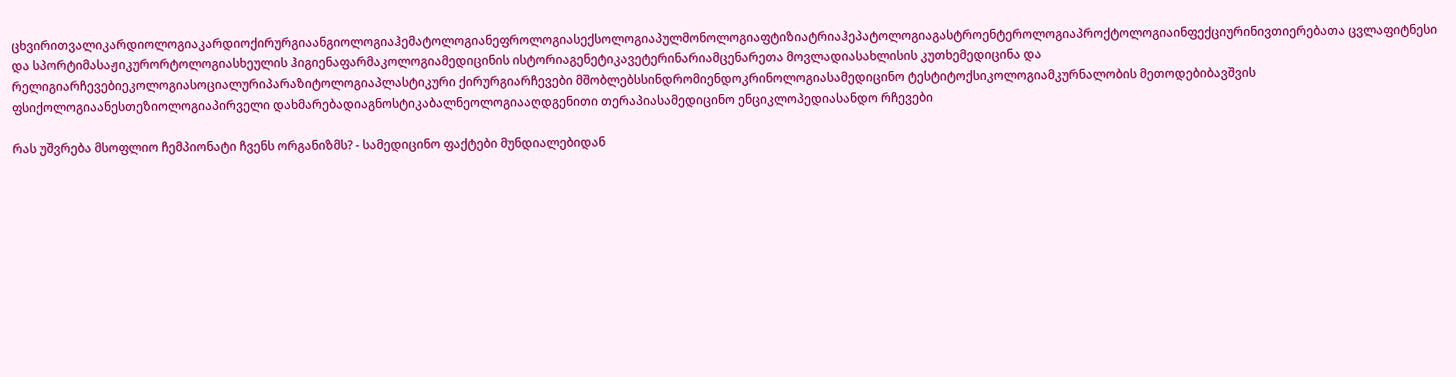ცხვირითვალიკარდიოლოგიაკარდიოქირურგიაანგიოლოგიაჰემატოლოგიანეფროლოგიასექსოლოგიაპულმონოლოგიაფტიზიატრიაჰეპატოლოგიაგასტროენტეროლოგიაპროქტოლოგიაინფექციურინივთიერებათა ცვლაფიტნესი და სპორტიმასაჟიკურორტოლოგიასხეულის ჰიგიენაფარმაკოლოგიამედიცინის ისტორიაგენეტიკავეტერინარიამცენარეთა მოვლადიასახლისის კუთხემედიცინა და რელიგიარჩევებიეკოლოგიასოციალურიპარაზიტოლოგიაპლასტიკური ქირურგიარჩევები მშობლებსსინდრომიენდოკრინოლოგიასამედიცინო ტესტიტოქსიკოლოგიამკურნალობის მეთოდებიბავშვის ფსიქოლოგიაანესთეზიოლოგიაპირველი დახმარებადიაგნოსტიკაბალნეოლოგიააღდგენითი თერაპიასამედიცინო ენციკლოპედიასანდო რჩევები

რას უშვრება მსოფლიო ჩემპიონატი ჩვენს ორგანიზმს? - სამედიცინო ფაქტები მუნდიალებიდან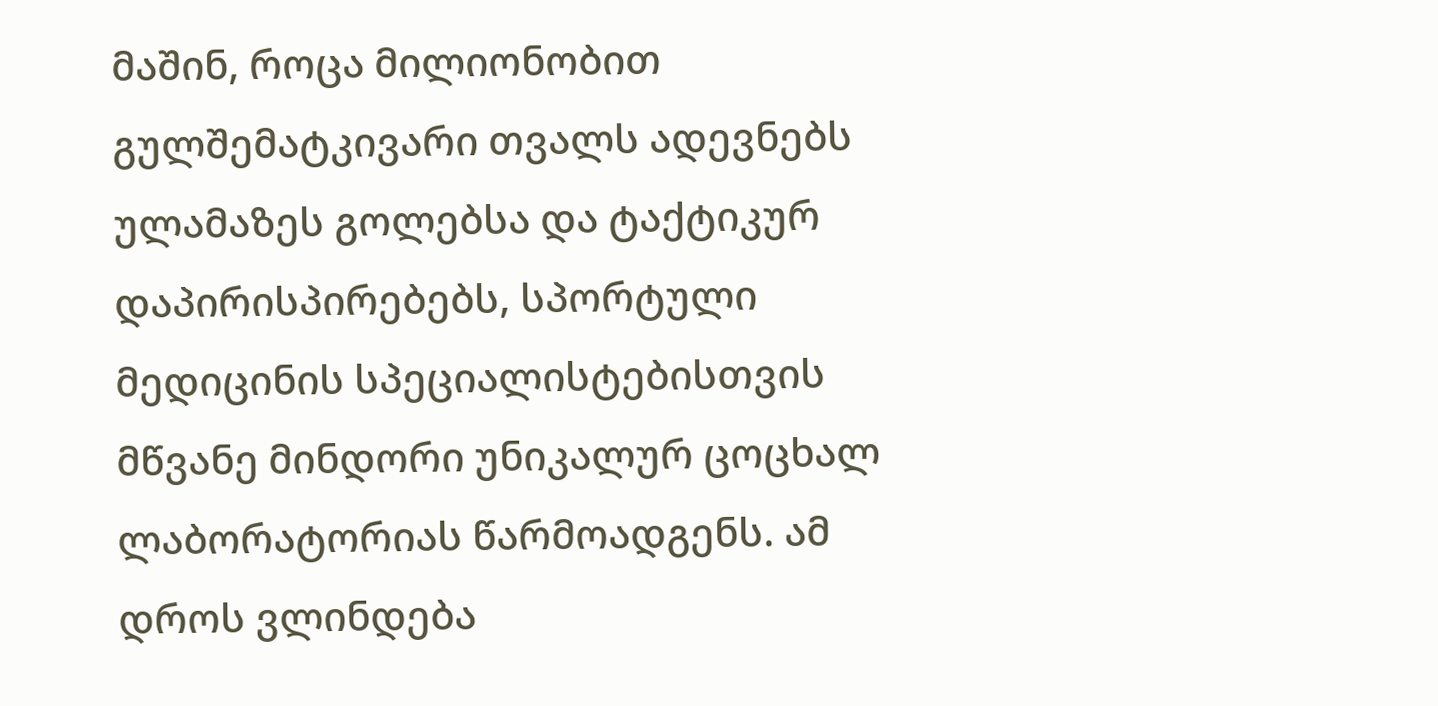მაშინ, როცა მილიონობით გულშემატკივარი თვალს ადევნებს ულამაზეს გოლებსა და ტაქტიკურ დაპირისპირებებს, სპორტული მედიცინის სპეციალისტებისთვის მწვანე მინდორი უნიკალურ ცოცხალ ლაბორატორიას წარმოადგენს. ამ დროს ვლინდება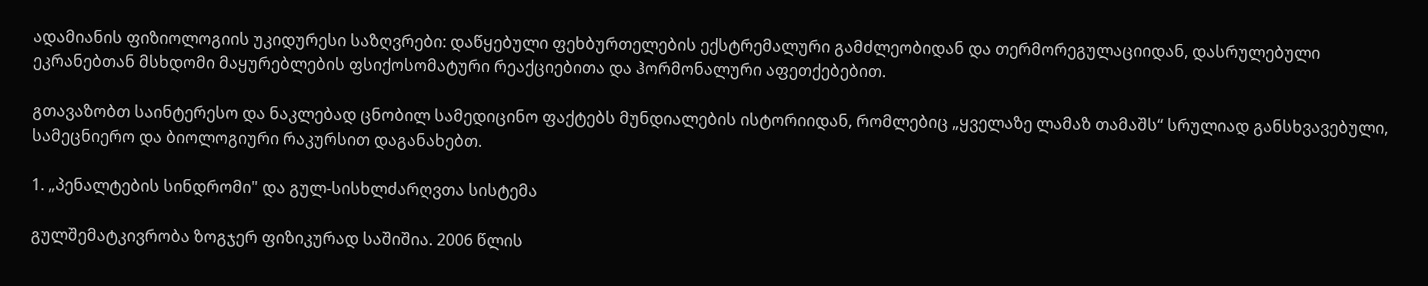ადამიანის ფიზიოლოგიის უკიდურესი საზღვრები: დაწყებული ფეხბურთელების ექსტრემალური გამძლეობიდან და თერმორეგულაციიდან, დასრულებული ეკრანებთან მსხდომი მაყურებლების ფსიქოსომატური რეაქციებითა და ჰორმონალური აფეთქებებით.

გთავაზობთ საინტერესო და ნაკლებად ცნობილ სამედიცინო ფაქტებს მუნდიალების ისტორიიდან, რომლებიც „ყველაზე ლამაზ თამაშს“ სრულიად განსხვავებული, სამეცნიერო და ბიოლოგიური რაკურსით დაგანახებთ.

1. „პენალტების სინდრომი" და გულ-სისხლძარღვთა სისტემა

გულშემატკივრობა ზოგჯერ ფიზიკურად საშიშია. 2006 წლის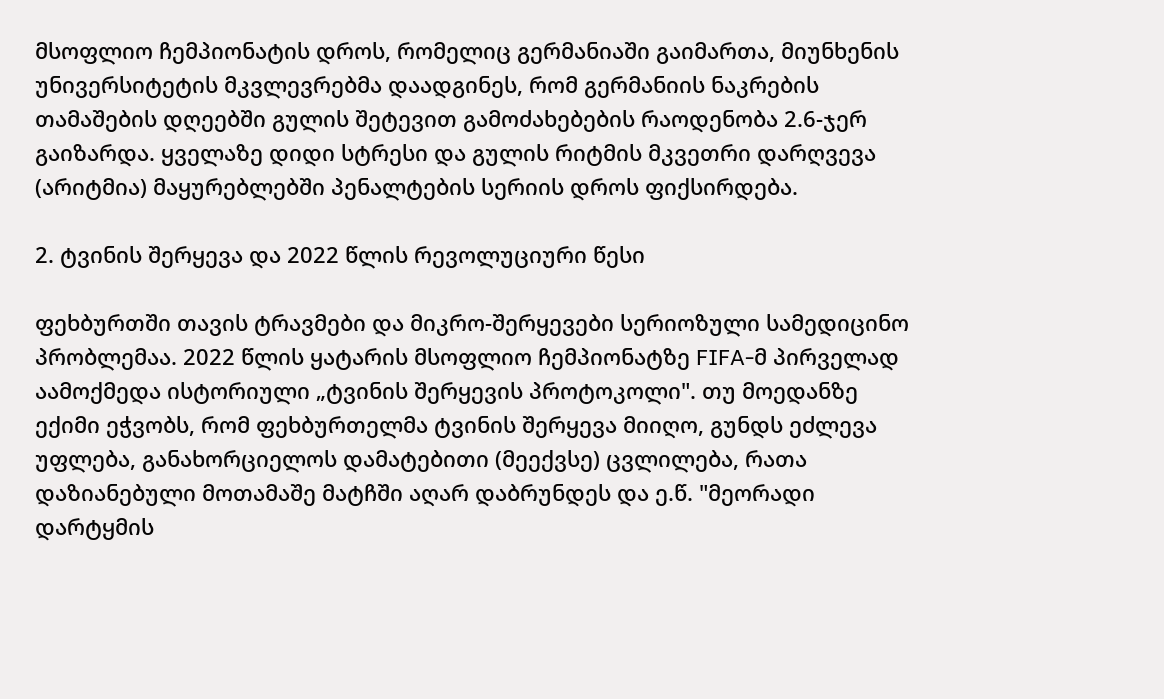მსოფლიო ჩემპიონატის დროს, რომელიც გერმანიაში გაიმართა, მიუნხენის უნივერსიტეტის მკვლევრებმა დაადგინეს, რომ გერმანიის ნაკრების თამაშების დღეებში გულის შეტევით გამოძახებების რაოდენობა 2.6-ჯერ გაიზარდა. ყველაზე დიდი სტრესი და გულის რიტმის მკვეთრი დარღვევა (არიტმია) მაყურებლებში პენალტების სერიის დროს ფიქსირდება.

2. ტვინის შერყევა და 2022 წლის რევოლუციური წესი

ფეხბურთში თავის ტრავმები და მიკრო-შერყევები სერიოზული სამედიცინო პრობლემაა. 2022 წლის ყატარის მსოფლიო ჩემპიონატზე FIFA-მ პირველად აამოქმედა ისტორიული „ტვინის შერყევის პროტოკოლი". თუ მოედანზე ექიმი ეჭვობს, რომ ფეხბურთელმა ტვინის შერყევა მიიღო, გუნდს ეძლევა უფლება, განახორციელოს დამატებითი (მეექვსე) ცვლილება, რათა დაზიანებული მოთამაშე მატჩში აღარ დაბრუნდეს და ე.წ. "მეორადი დარტყმის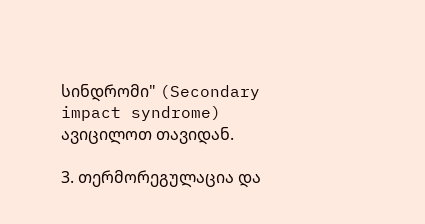სინდრომი" (Secondary impact syndrome) ავიცილოთ თავიდან.

3. თერმორეგულაცია და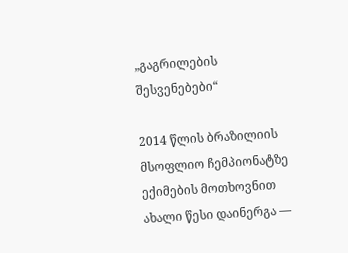„გაგრილების შესვენებები“

2014 წლის ბრაზილიის მსოფლიო ჩემპიონატზე ექიმების მოთხოვნით ახალი წესი დაინერგა —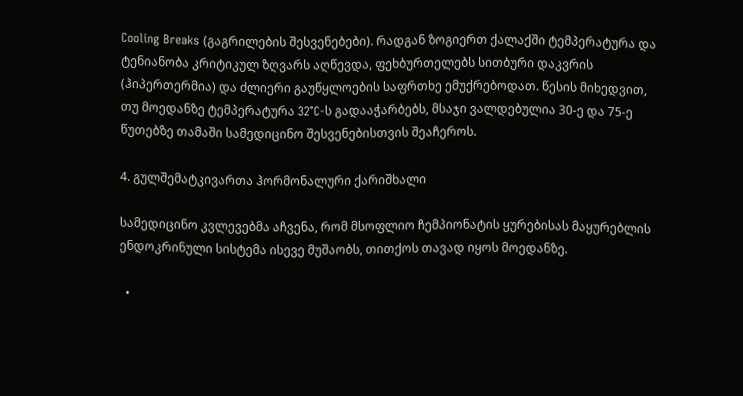Cooling Breaks (გაგრილების შესვენებები). რადგან ზოგიერთ ქალაქში ტემპერატურა და ტენიანობა კრიტიკულ ზღვარს აღწევდა, ფეხბურთელებს სითბური დაკვრის (ჰიპერთერმია) და ძლიერი გაუწყლოების საფრთხე ემუქრებოდათ. წესის მიხედვით, თუ მოედანზე ტემპერატურა 32°C-ს გადააჭარბებს, მსაჯი ვალდებულია 30-ე და 75-ე წუთებზე თამაში სამედიცინო შესვენებისთვის შეაჩეროს.

4. გულშემატკივართა ჰორმონალური ქარიშხალი

სამედიცინო კვლევებმა აჩვენა, რომ მსოფლიო ჩემპიონატის ყურებისას მაყურებლის ენდოკრინული სისტემა ისევე მუშაობს, თითქოს თავად იყოს მოედანზე.

  •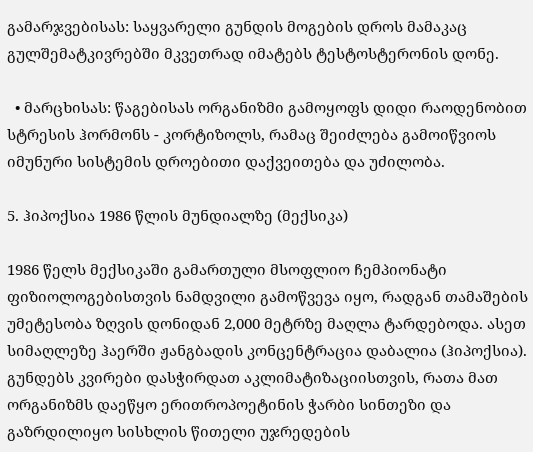გამარჯვებისას: საყვარელი გუნდის მოგების დროს მამაკაც გულშემატკივრებში მკვეთრად იმატებს ტესტოსტერონის დონე.

  • მარცხისას: წაგებისას ორგანიზმი გამოყოფს დიდი რაოდენობით სტრესის ჰორმონს - კორტიზოლს, რამაც შეიძლება გამოიწვიოს იმუნური სისტემის დროებითი დაქვეითება და უძილობა.

5. ჰიპოქსია 1986 წლის მუნდიალზე (მექსიკა)

1986 წელს მექსიკაში გამართული მსოფლიო ჩემპიონატი ფიზიოლოგებისთვის ნამდვილი გამოწვევა იყო, რადგან თამაშების უმეტესობა ზღვის დონიდან 2,000 მეტრზე მაღლა ტარდებოდა. ასეთ სიმაღლეზე ჰაერში ჟანგბადის კონცენტრაცია დაბალია (ჰიპოქსია). გუნდებს კვირები დასჭირდათ აკლიმატიზაციისთვის, რათა მათ ორგანიზმს დაეწყო ერითროპოეტინის ჭარბი სინთეზი და გაზრდილიყო სისხლის წითელი უჯრედების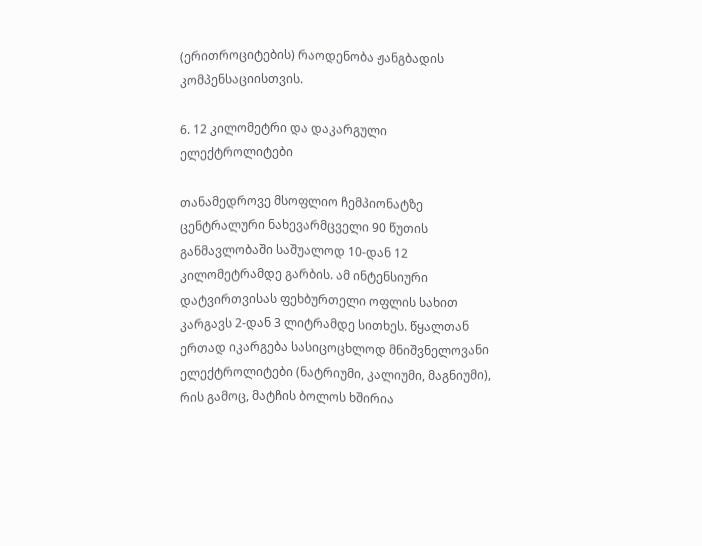(ერითროციტების) რაოდენობა ჟანგბადის კომპენსაციისთვის.

6. 12 კილომეტრი და დაკარგული ელექტროლიტები

თანამედროვე მსოფლიო ჩემპიონატზე ცენტრალური ნახევარმცველი 90 წუთის განმავლობაში საშუალოდ 10-დან 12 კილომეტრამდე გარბის. ამ ინტენსიური დატვირთვისას ფეხბურთელი ოფლის სახით კარგავს 2-დან 3 ლიტრამდე სითხეს. წყალთან ერთად იკარგება სასიცოცხლოდ მნიშვნელოვანი ელექტროლიტები (ნატრიუმი, კალიუმი, მაგნიუმი), რის გამოც, მატჩის ბოლოს ხშირია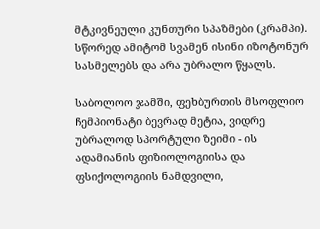მტკივნეული კუნთური სპაზმები (კრამპი). სწორედ ამიტომ სვამენ ისინი იზოტონურ სასმელებს და არა უბრალო წყალს.

საბოლოო ჯამში, ფეხბურთის მსოფლიო ჩემპიონატი ბევრად მეტია, ვიდრე უბრალოდ სპორტული ზეიმი - ის ადამიანის ფიზიოლოგიისა და ფსიქოლოგიის ნამდვილი,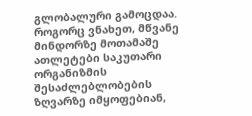გლობალური გამოცდაა. როგორც ვნახეთ, მწვანე მინდორზე მოთამაშე ათლეტები საკუთარი ორგანიზმის შესაძლებლობების ზღვარზე იმყოფებიან,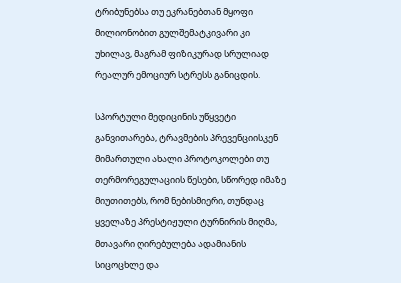ტრიბუნებსა თუ ეკრანებთან მყოფი მილიონობით გულშემატკივარი კი უხილავ, მაგრამ ფიზიკურად სრულიად რეალურ ემოციურ სტრესს განიცდის.

სპორტული მედიცინის უწყვეტი განვითარება, ტრავმების პრევენციისკენ მიმართული ახალი პროტოკოლები თუ თერმორეგულაციის წესები, სწორედ იმაზე მიუთითებს, რომ ნებისმიერი, თუნდაც ყველაზე პრესტიჟული ტურნირის მიღმა, მთავარი ღირებულება ადამიანის სიცოცხლე და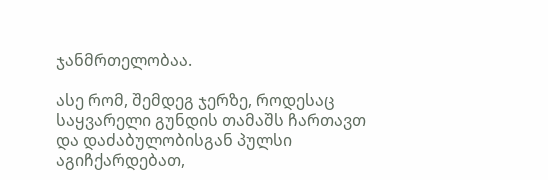ჯანმრთელობაა.

ასე რომ, შემდეგ ჯერზე, როდესაც საყვარელი გუნდის თამაშს ჩართავთ და დაძაბულობისგან პულსი აგიჩქარდებათ,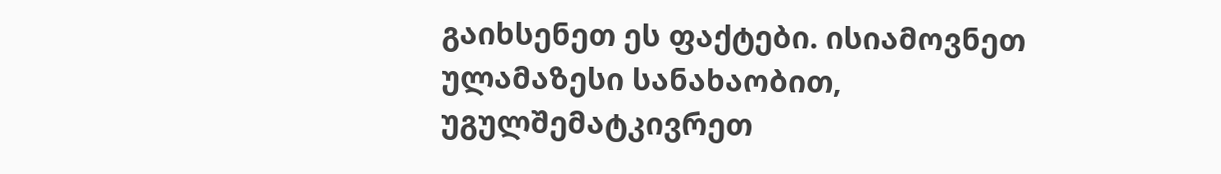გაიხსენეთ ეს ფაქტები. ისიამოვნეთ ულამაზესი სანახაობით, უგულშემატკივრეთ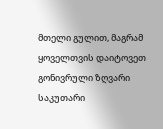მთელი გულით, მაგრამ ყოველთვის დაიტოვეთ გონივრული ზღვარი საკუთარი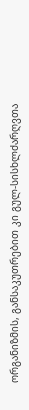ორგანიზმის, განსაკუთრებით კი გულ-სისხლძარღვთა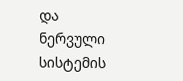და ნერვული სისტემის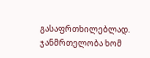გასაფრთხილებლად. ჯანმრთელობა ხომ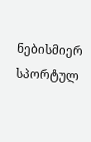ნებისმიერ სპორტულ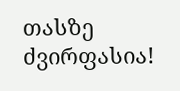თასზე ძვირფასია!